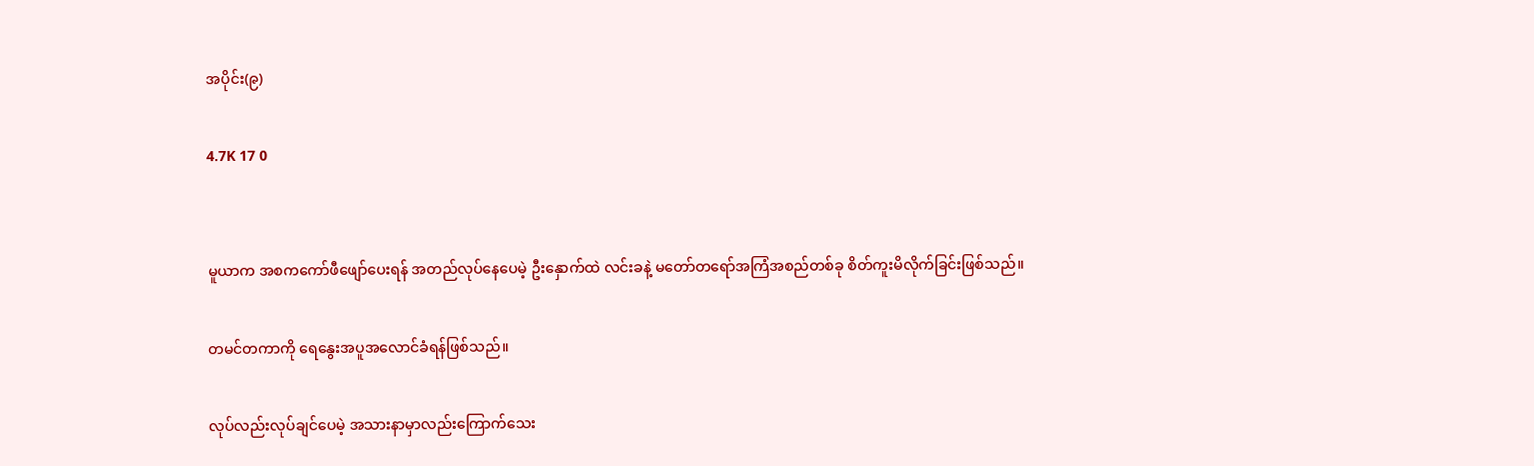အပိုင်း(၉)

4.7K 17 0


မူယာက အစကကော်ဖီဖျော်ပေးရန် အတည်လုပ်နေပေမဲ့ ဦးနှောက်ထဲ လင်းခနဲ့ မတော်တရော်အကြံအစည်တစ်ခု စိတ်ကူးမိလိုက်ခြင်းဖြစ်သည်။

တမင်တကာကို ရေနွေးအပူအလောင်ခံရန်ဖြစ်သည်။

လုပ်လည်းလုပ်ချင်ပေမဲ့ အသားနာမှာလည်းကြောက်သေး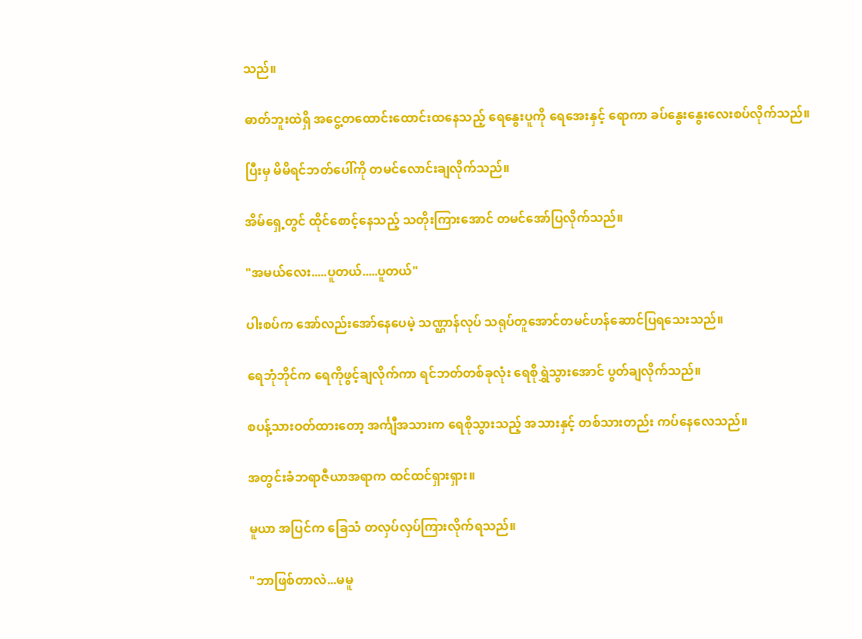သည်။

ဓာတ်ဘူးထဲရှိ အငွေ့တထောင်းထောင်းထနေသည့် ရေနွေးပူကို ရေအေးနှင့် ရောကာ ခပ်နွေးနွေးလေးစပ်လိုက်သည်။

ပြီးမှ မိမိရင်ဘတ်ပေါ်ကို တမင်လောင်းချလိုက်သည်။

အိမ်ရှေ့တွင် ထိုင်စောင့်နေသည့် သတိုးကြားအောင် တမင်အော်ပြလိုက်သည်။

"အမယ်လေး.....ပူတယ်.....ပူတယ်"

ပါးစပ်က အော်လည်းအော်နေပေမဲ့ သဏ္ဌာန်လုပ် သရုပ်တူအောင်တမင်ဟန်ဆောင်ပြရသေးသည်။

ရေဘုံဘိုင်က ရေကိုဖွင့်ချလိုက်ကာ ရင်ဘတ်တစ်ခုလုံး ရေစိုရွှဲသွားအောင် ပွတ်ချလိုက်သည်။

စပန့်သားဝတ်ထားတော့ အင်္ကျီအသားက ရေစိုသွားသည့် အသားနှင့် တစ်သားတည်း ကပ်နေလေသည်။

အတွင်းခံဘရာဇီယာအရာက ထင်ထင်ရှားရှား။

မူယာ အပြင်က ခြေသံ တလှပ်လှပ်ကြားလိုက်ရသည်။

"ဘာဖြစ်တာလဲ...မမူ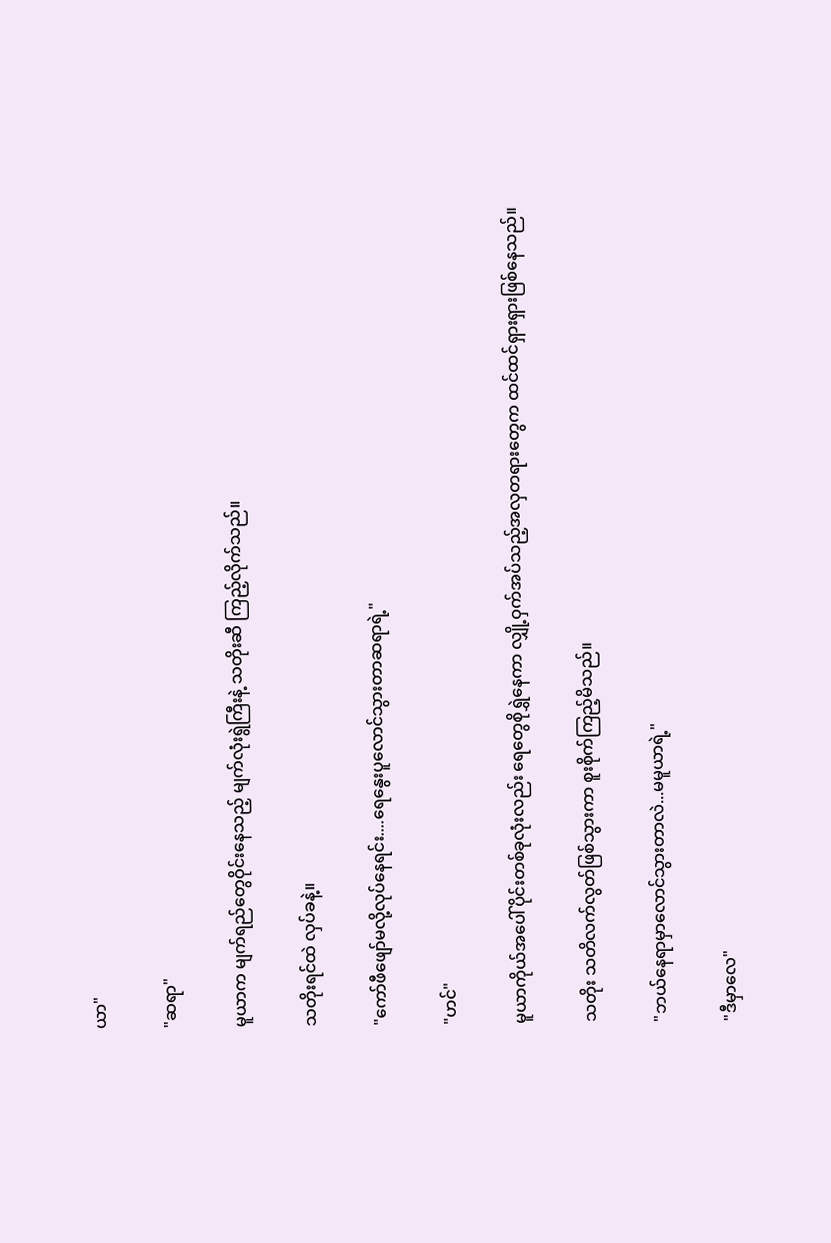ယာ"

"ဆရာ"

မူယာက မျက်ရည်တွေဝိုင်းနေသည့် မျက်လုံးရွဲကြီးနဲ့ သတိုးဆီ ကြည့်လိုက်သည်။

သတိုးရင်ထဲ လှပ်ခနဲ့။

"ကော်ဖီဖျော်မလို့လုပ်နေရင်း....ရေနွေးပူလောင်သွားတာဆရာရဲ့"

"ဟင်"

မူယာကိုယ်အပေါ်ပိုင်းတစ်ခုလုံးလည်း ရေတွေစိုရွှဲနေကာ လျှို့ဝှက်အပ်သည့်အလှတရားတွေက ထင်ထင်ရှားရှားဖြစ်နေသည်။

သတိုး သတိလက်လွတ်ဖြစ်သွားကာ စူးစိုက်ကြည့်မိသည်။

"ဘယ်နေရာမှာလောင်သွားတာလဲ...မမူယာရဲ့"

"ဒီမှာလေ"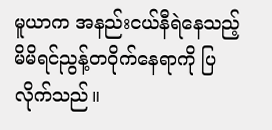မူယာက အနည်းငယ်နီရဲနေသည့် မိမိရင်ညွန့်တဝိုက်နေရာကို ပြလိုက်သည်။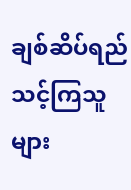ချစ်ဆိပ်ရည်သင့်ကြသူများ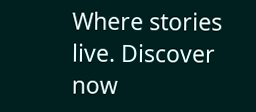Where stories live. Discover now